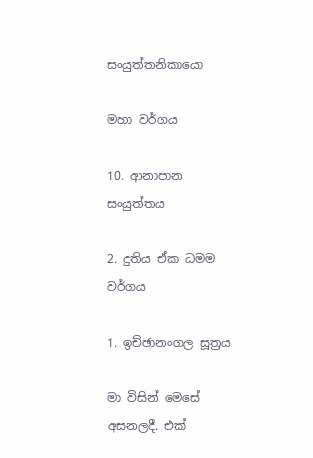සංයුත්තනිකායො

මහා වර්ගය

10. ආනාපාන සංයුත්තය

2. දුතිය ඒක ධමම වර්ගය

1. ඉච්ඡානංගල සූත්‍රය

මා විසින් මෙසේ අසනලදී. එක්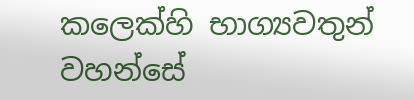කලෙක්හි භාග්‍යවතුන් වහන්සේ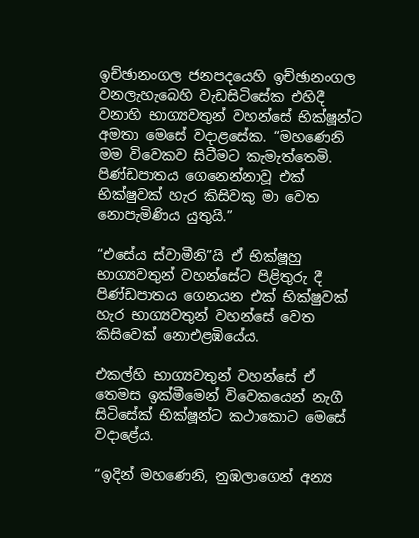ඉච්ඡානංගල ජනපදයෙහි ඉච්ඡානංගල වනලැහැබෙහි වැඩසිටිසේක එහිදී වනාහි භාග්‍යවතුන් වහන්සේ භික්ෂූන්ට අමතා මෙසේ වදාළසේක. “මහණෙනි මම විවෙකව සිටීමට කැමැත්තෙමි. පිණ්ඩපාතය ගෙනෙන්නාවූ එක් භික්ෂුවක් හැර කිසිවකු මා වෙත නොපැමිණිය යුතුයි.”

“එසේය ස්වාමීනි”යි ඒ භික්ෂූහු භාග්‍යවතුන් වහන්සේට පිළිතුරු දී පිණ්ඩපාතය ගෙනයන එක් භික්ෂුවක් හැර භාග්‍යවතුන් වහන්සේ වෙත කිසිවෙක් නොඑළඹියේය.

එකල්හි භාග්‍යවතුන් වහන්සේ ඒ තෙමස ඉක්මීමෙන් විවෙකයෙන් නැගී සිටිසේක් භික්ෂූන්ට කථාකොට මෙසේ වදාළේය.

“ඉදින් මහණෙනි, නුඹලාගෙන් අන්‍ය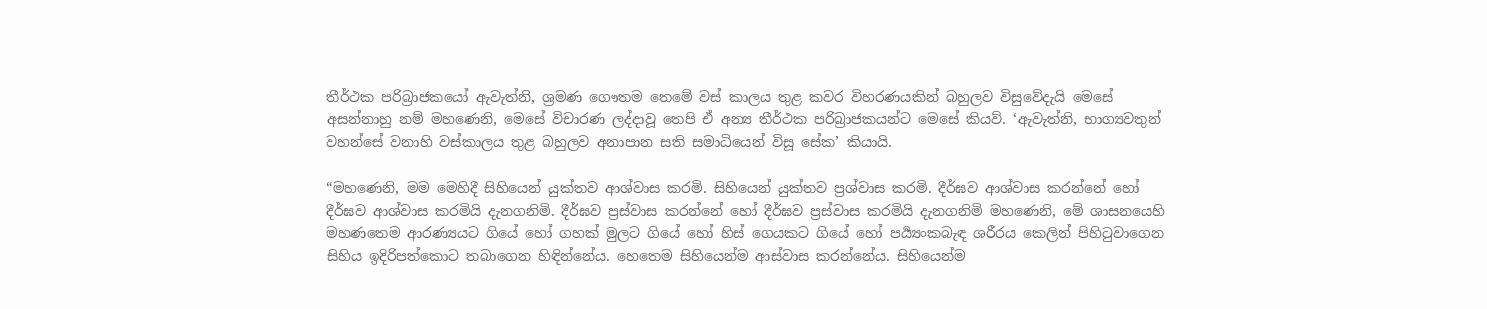තීර්ථක පරිබ්‍රාජකයෝ ඇවැත්නි, ශ්‍රමණ ගෞතම තෙමේ වස් කාලය තුළ කවර විහරණයකින් බහුලව විසුවේදැයි මෙසේ අසන්නාහු නම් මහණෙනි, මෙසේ විචාරණ ලද්දාවූ තෙපි ඒ අන්‍ය තීර්ථක පරිබ්‍රාජකයන්ට මෙසේ කියව්. ‘ඇවැත්නි, භාග්‍යවතුන් වහන්සේ වනාහි වස්කාලය තුළ බහුලව අනාපාන සති සමාධියෙන් විසූ සේක’ කියායි.

“මහණෙනි, මම මෙහිදී සිහියෙන් යුක්තව ආශ්වාස කරමි. සිහියෙන් යුක්තව ප්‍රශ්වාස කරමි. දීර්ඝව ආශ්වාස කරන්නේ හෝ දීර්ඝව ආශ්වාස කරමියි දැනගනිමි. දීර්ඝව ප්‍රස්වාස කරන්නේ හෝ දීර්ඝව ප්‍රස්වාස කරමියි දැනගනිමි මහණෙනි, මේ ශාසනයෙහි මහණතෙම ආරණ්‍යයට ගියේ හෝ ගහක් මුලට ගියේ හෝ හිස් ගෙයකට ගියේ හෝ පර්‍ය්‍යංකබැඳ ශරීරය කෙලින් පිහිටුවාගෙන සිහිය ඉදිරිපත්කොට තබාගෙන හිඳින්නේය. හෙතෙම සිහියෙන්ම ආස්වාස කරන්නේය. සිහියෙන්ම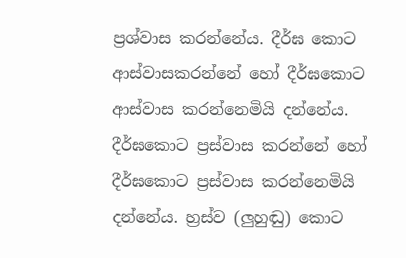ප්‍රශ්වාස කරන්නේය. දීර්ඝ කොට ආස්වාසකරන්නේ හෝ දීර්ඝකොට ආස්වාස කරන්නෙමියි දන්නේය. දීර්ඝකොට ප්‍රස්වාස කරන්නේ හෝ දීර්ඝකොට ප්‍රස්වාස කරන්නෙමියි දන්නේය. හ්‍රස්ව (ලුහුඬු) කොට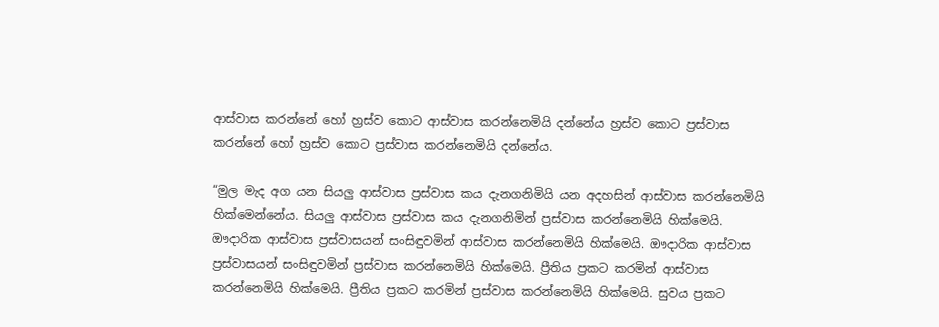ආස්වාස කරන්නේ හෝ හ්‍රස්ව කොට ආස්වාස කරන්නෙමියි දන්නේය හ්‍රස්ව කොට ප්‍රස්වාස කරන්නේ හෝ හ්‍රස්ව කොට ප්‍රස්වාස කරන්නෙමියි දන්නේය.

“මුල මැද අග යන සියලු ආස්වාස ප්‍රස්වාස කය දැනගනිමියි යන අදහසින් ආස්වාස කරන්නෙමියි හික්මෙන්නේය. සියලු ආස්වාස ප්‍රස්වාස කය දැනගනිමින් ප්‍රස්වාස කරන්නෙමියි හික්මෙයි. ඖදාරික ආස්වාස ප්‍රස්වාසයන් සංසිඳුවමින් ආස්වාස කරන්නෙමියි හික්මෙයි. ඖදාරික ආස්වාස ප්‍රස්වාසයන් සංසිඳුවමින් ප්‍රස්වාස කරන්නෙමියි හික්මෙයි. ප්‍රීතිය ප්‍රකට කරමින් ආස්වාස කරන්නෙමියි හික්මෙයි. ප්‍රීතිය ප්‍රකට කරමින් ප්‍රස්වාස කරන්නෙමියි හික්මෙයි. සුවය ප්‍රකට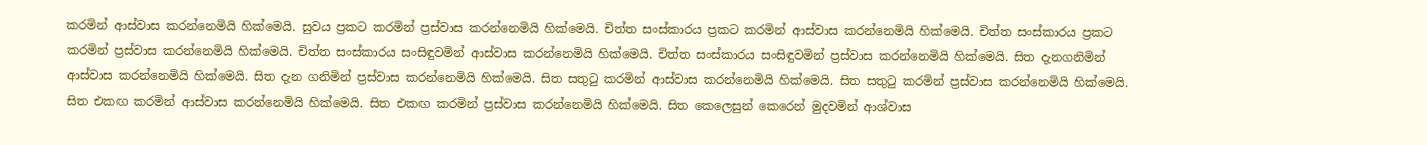කරමින් ආස්වාස කරන්නෙමියි හික්මෙයි. සුවය ප්‍රකට කරමින් ප්‍රස්වාස කරන්නෙමියි හික්මෙයි. චිත්ත සංස්කාරය ප්‍රකට කරමින් ආස්වාස කරන්නෙමියි හික්මෙයි. චිත්ත සංස්කාරය ප්‍රකට කරමින් ප්‍රස්වාස කරන්නෙමියි හික්මෙයි. චිත්ත සංස්කාරය සංසිඳුවමින් ආස්වාස කරන්නෙමියි හික්මෙයි. චිත්ත සංස්කාරය සංසිඳුවමින් ප්‍රස්වාස කරන්නෙමියි හික්මෙයි. සිත දැනගනිමින් ආස්වාස කරන්නෙමියි හික්මෙයි. සිත දැන ගනිමින් ප්‍රස්වාස කරන්නෙමියි හික්මෙයි. සිත සතුටු කරමින් ආස්වාස කරන්නෙමියි හික්මෙයි. සිත සතුටු කරමින් ප්‍රස්වාස කරන්නෙමියි හික්මෙයි. සිත එකඟ කරමින් ආස්වාස කරන්නෙමියි හික්මෙයි. සිත එකඟ කරමින් ප්‍රස්වාස කරන්නෙමියි හික්මෙයි. සිත කෙලෙසුන් කෙරෙන් මුදවමින් ආශ්වාස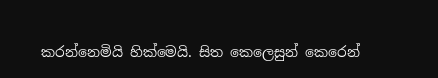කරන්නෙමියි හික්මෙයි. සිත කෙලෙසුන් කෙරෙන්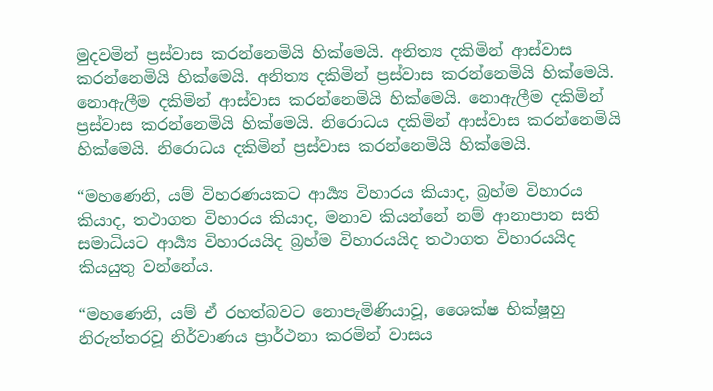මුදවමින් ප්‍රස්වාස කරන්නෙමියි හික්මෙයි. අනිත්‍ය දකිමින් ආස්වාස කරන්නෙමියි හික්මෙයි. අනිත්‍ය දකිමින් ප්‍රස්වාස කරන්නෙමියි හික්මෙයි. නොඇලීම දකිමින් ආස්වාස කරන්නෙමියි හික්මෙයි. නොඇලීම දකිමින් ප්‍රස්වාස කරන්නෙමියි හික්මෙයි. නිරොධය දකිමින් ආස්වාස කරන්නෙමියි හික්මෙයි. නිරොධය දකිමින් ප්‍රස්වාස කරන්නෙමියි හික්මෙයි.

“මහණෙනි, යම් විහරණයකට ආර්‍ය්‍ය විහාරය කියාද, බ්‍රහ්ම විහාරය කියාද, තථාගත විහාරය කියාද, මනාව කියන්නේ නම් ආනාපාන සති සමාධියට ආර්‍ය්‍ය විහාරයයිද බ්‍රහ්ම විහාරයයිද තථාගත විහාරයයිද කියයුතු වන්නේය.

“මහණෙනි, යම් ඒ රහත්බවට නොපැමිණියාවූ, ශෛක්ෂ භික්ෂූහු නිරුත්තරවූ නිර්වාණය ප්‍රාර්ථනා කරමින් වාසය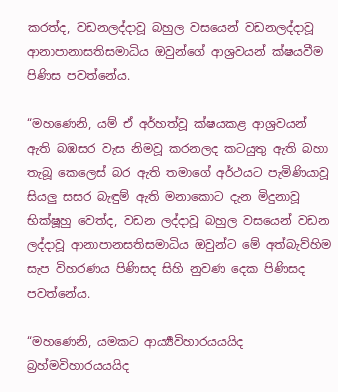කරත්ද, වඩනලද්දාවූ බහුල වසයෙන් වඩනලද්දාවූ ආනාපානාසතිසමාධිය ඔවුන්ගේ ආශ්‍රවයන් ක්ෂයවීම පිණිස පවත්නේය.

“මහණෙනි, යම් ඒ අර්හත්වූ ක්ෂයකළ ආශ්‍රවයන් ඇති බඹසර වැස නිමවූ කරනලද කටයුතු ඇති බහා තැබූ කෙලෙස් බර ඇති තමාගේ අර්ථයට පැමිණියාවූ සියලු සසර බැඳුම් ඇති මනාකොට දැන මිදුනාවූ භික්ෂූහු වෙත්ද, වඩන ලද්දාවූ බහුල වසයෙන් වඩන ලද්දාවූ ආනාපානසතිසමාධිය ඔවුන්ට මේ අත්බැව්හිම සැප විහරණය පිණිසද සිහි නුවණ දෙක පිණිසද පවත්නේය.

“මහණෙනි, යමකට ආර්‍ය්‍යවිහාරයයයිද බ්‍රහ්මවිහාරයයයිද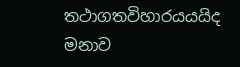තථාගතවිහාරයයයිද මනාව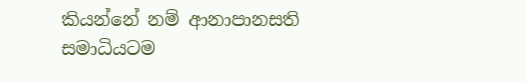කියන්නේ නම් ආනාපානසති සමාධියටම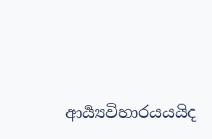ආර්‍ය්‍යවිහාරයයයිද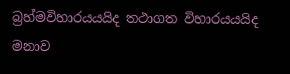බ්‍රහ්මවිහාරයයයිද තථාගත විහාරයයයිද මනාව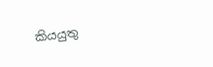කියයුතු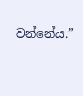වන්නේය.”